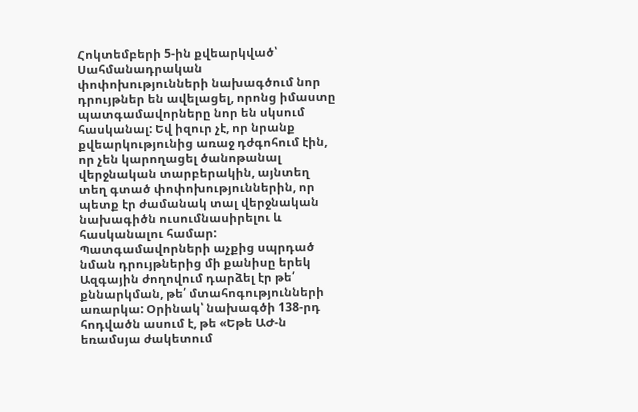Հոկտեմբերի 5-ին քվեարկված՝ Սահմանադրական փոփոխությունների նախագծում նոր դրույթներ են ավելացել, որոնց իմաստը պատգամավորները նոր են սկսում հասկանալ: Եվ իզուր չէ, որ նրանք քվեարկությունից առաջ դժգոհում էին, որ չեն կարողացել ծանոթանալ վերջնական տարբերակին, այնտեղ տեղ գտած փոփոխություններին, որ պետք էր ժամանակ տալ վերջնական նախագիծն ուսումնասիրելու և հասկանալու համար:
Պատգամավորների աչքից սպրդած նման դրույթներից մի քանիսը երեկ Ազգային ժողովում դարձել էր թե՛ քննարկման, թե՛ մտահոգությունների առարկա: Օրինակ՝ նախագծի 138-րդ հոդվածն ասում է, թե «Եթե ԱԺ-ն եռամսյա ժակետում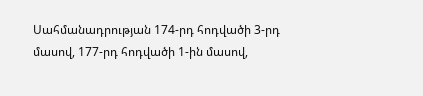Սահմանադրության 174-րդ հոդվածի 3-րդ մասով, 177-րդ հոդվածի 1-ին մասով,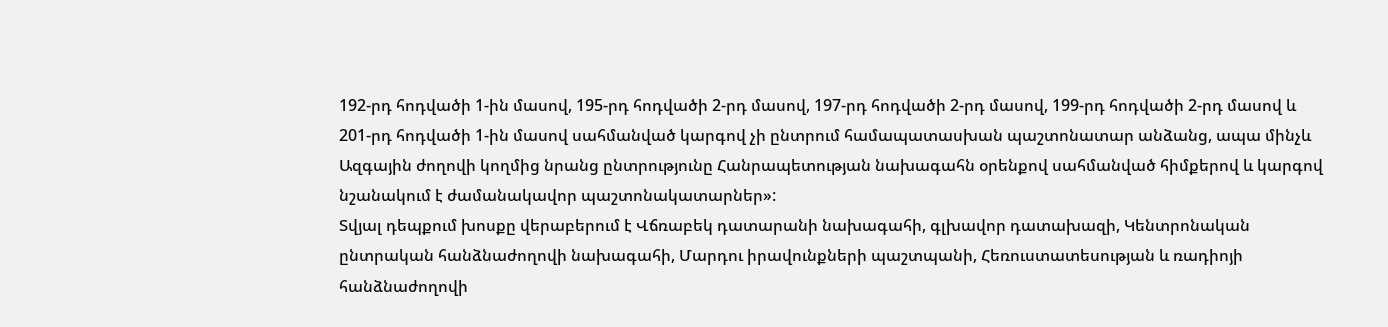192-րդ հոդվածի 1-ին մասով, 195-րդ հոդվածի 2-րդ մասով, 197-րդ հոդվածի 2-րդ մասով, 199-րդ հոդվածի 2-րդ մասով և 201-րդ հոդվածի 1-ին մասով սահմանված կարգով չի ընտրում համապատասխան պաշտոնատար անձանց, ապա մինչև Ազգային ժողովի կողմից նրանց ընտրությունը Հանրապետության նախագահն օրենքով սահմանված հիմքերով և կարգով նշանակում է ժամանակավոր պաշտոնակատարներ»:
Տվյալ դեպքում խոսքը վերաբերում է Վճռաբեկ դատարանի նախագահի, գլխավոր դատախազի, Կենտրոնական ընտրական հանձնաժողովի նախագահի, Մարդու իրավունքների պաշտպանի, Հեռուստատեսության և ռադիոյի հանձնաժողովի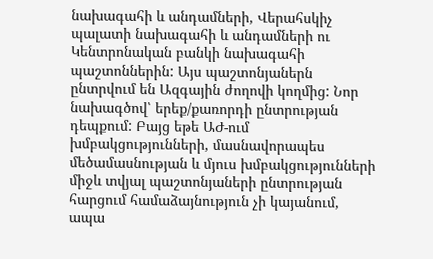նախագահի և անդամների, Վերահսկիչ պալատի նախագահի և անդամների ու Կենտրոնական բանկի նախագահի պաշտոններին: Այս պաշտոնյաներն ընտրվում են Ազգային ժողովի կողմից: Նոր նախագծով՝ երեք/քառորդի ընտրության դեպքում: Բայց եթե ԱԺ-ում խմբակցությունների, մասնավորապես մեծամասնության և մյուս խմբակցությունների միջև տվյալ պաշտոնյաների ընտրության հարցում համաձայնություն չի կայանում, ապա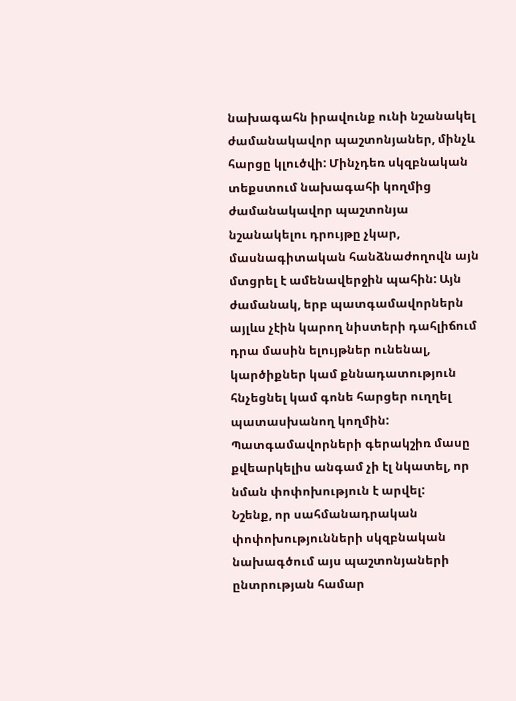նախագահն իրավունք ունի նշանակել ժամանակավոր պաշտոնյաներ, մինչև հարցը կլուծվի: Մինչդեռ սկզբնական տեքստում նախագահի կողմից ժամանակավոր պաշտոնյա նշանակելու դրույթը չկար, մասնագիտական հանձնաժողովն այն մտցրել է ամենավերջին պահին: Այն ժամանակ, երբ պատգամավորներն այլևս չէին կարող նիստերի դահլիճում դրա մասին ելույթներ ունենալ, կարծիքներ կամ քննադատություն հնչեցնել կամ գոնե հարցեր ուղղել պատասխանող կողմին: Պատգամավորների գերակշիռ մասը քվեարկելիս անգամ չի էլ նկատել, որ նման փոփոխություն է արվել:
Նշենք, որ սահմանադրական փոփոխությունների սկզբնական նախագծում այս պաշտոնյաների ընտրության համար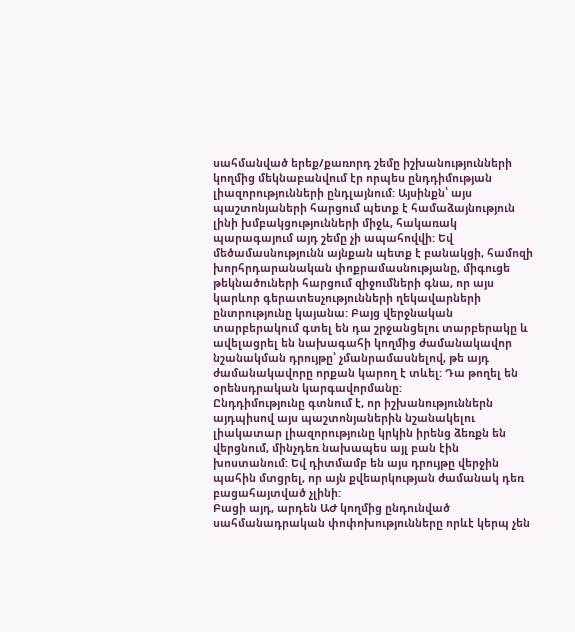սահմանված երեք/քառորդ շեմը իշխանությունների կողմից մեկնաբանվում էր որպես ընդդիմության լիազորությունների ընդլայնում: Այսինքն՝ այս պաշտոնյաների հարցում պետք է համաձայնություն լինի խմբակցությունների միջև, հակառակ պարագայում այդ շեմը չի ապահովվի: Եվ մեծամասնությունն այնքան պետք է բանակցի, համոզի խորհրդարանական փոքրամասնությանը, միգուցե թեկնածուների հարցում զիջումների գնա, որ այս կարևոր գերատեսչությունների ղեկավարների ընտրությունը կայանա: Բայց վերջնական տարբերակում գտել են դա շրջանցելու տարբերակը և ավելացրել են նախագահի կողմից ժամանակավոր նշանակման դրույթը՝ չմանրամասնելով, թե այդ ժամանակավորը որքան կարող է տևել: Դա թողել են օրենսդրական կարգավորմանը:
Ընդդիմությունը գտնում է, որ իշխանություններն այդպիսով այս պաշտոնյաներին նշանակելու լիակատար լիազորությունը կրկին իրենց ձեռքն են վերցնում, մինչդեռ նախապես այլ բան էին խոստանում: Եվ դիտմամբ են այս դրույթը վերջին պահին մտցրել, որ այն քվեարկության ժամանակ դեռ բացահայտված չլինի:
Բացի այդ, արդեն ԱԺ կողմից ընդունված սահմանադրական փոփոխությունները որևէ կերպ չեն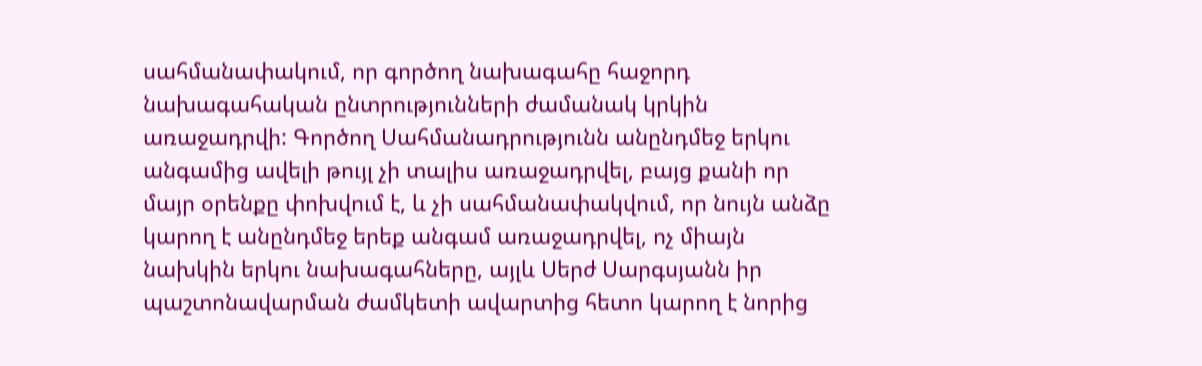սահմանափակում, որ գործող նախագահը հաջորդ նախագահական ընտրությունների ժամանակ կրկին առաջադրվի: Գործող Սահմանադրությունն անընդմեջ երկու անգամից ավելի թույլ չի տալիս առաջադրվել, բայց քանի որ մայր օրենքը փոխվում է, և չի սահմանափակվում, որ նույն անձը կարող է անընդմեջ երեք անգամ առաջադրվել, ոչ միայն նախկին երկու նախագահները, այլև Սերժ Սարգսյանն իր պաշտոնավարման ժամկետի ավարտից հետո կարող է նորից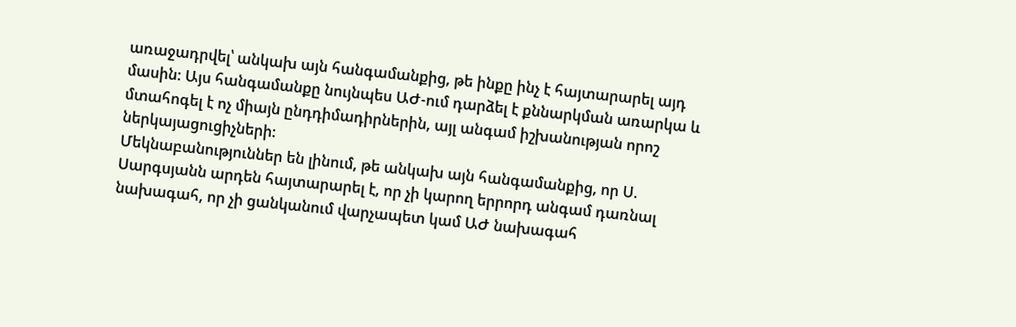առաջադրվել՝ անկախ այն հանգամանքից, թե ինքը ինչ է հայտարարել այդ մասին: Այս հանգամանքը նույնպես ԱԺ-ում դարձել է քննարկման առարկա և մտահոգել է ոչ միայն ընդդիմադիրներին, այլ անգամ իշխանության որոշ ներկայացուցիչների:
Մեկնաբանություններ են լինում, թե անկախ այն հանգամանքից, որ Ս. Սարգսյանն արդեն հայտարարել է, որ չի կարող երրորդ անգամ դառնալ նախագահ, որ չի ցանկանում վարչապետ կամ ԱԺ նախագահ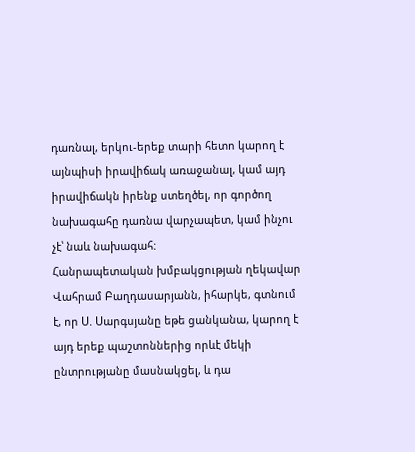դառնալ, երկու-երեք տարի հետո կարող է այնպիսի իրավիճակ առաջանալ, կամ այդ իրավիճակն իրենք ստեղծել, որ գործող նախագահը դառնա վարչապետ, կամ ինչու չէ՝ նաև նախագահ:
Հանրապետական խմբակցության ղեկավար Վահրամ Բաղդասարյանն, իհարկե, գտնում է, որ Ս. Սարգսյանը եթե ցանկանա, կարող է այդ երեք պաշտոններից որևէ մեկի ընտրությանը մասնակցել, և դա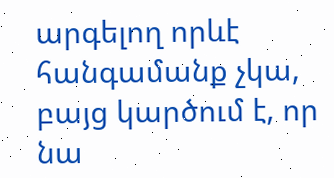արգելող որևէ հանգամանք չկա, բայց կարծում է, որ նա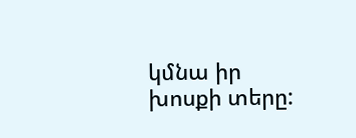կմնա իր խոսքի տերը: